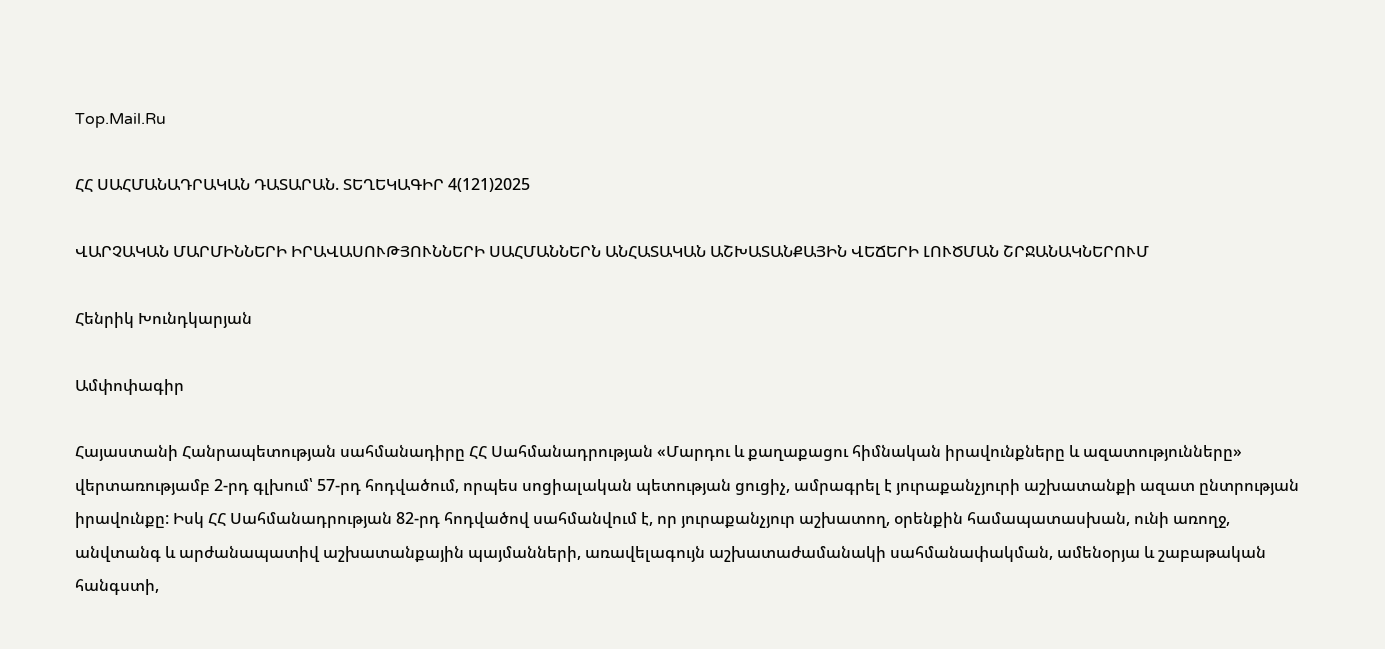Top.Mail.Ru

ՀՀ ՍԱՀՄԱՆԱԴՐԱԿԱՆ ԴԱՏԱՐԱՆ. ՏԵՂԵԿԱԳԻՐ 4(121)2025

ՎԱՐՉԱԿԱՆ ՄԱՐՄԻՆՆԵՐԻ ԻՐԱՎԱՍՈՒԹՅՈՒՆՆԵՐԻ ՍԱՀՄԱՆՆԵՐՆ ԱՆՀԱՏԱԿԱՆ ԱՇԽԱՏԱՆՔԱՅԻՆ ՎԵՃԵՐԻ ԼՈՒԾՄԱՆ ՇՐՋԱՆԱԿՆԵՐՈՒՄ

Հենրիկ Խունդկարյան

Ամփոփագիր

Հայաստանի Հանրապետության սահմանադիրը ՀՀ Սահմանադրության «Մարդու և քաղաքացու հիմնական իրավունքները և ազատությունները» վերտառությամբ 2-րդ գլխում՝ 57-րդ հոդվածում, որպես սոցիալական պետության ցուցիչ, ամրագրել է յուրաքանչյուրի աշխատանքի ազատ ընտրության իրավունքը: Իսկ ՀՀ Սահմանադրության 82-րդ հոդվածով սահմանվում է, որ յուրաքանչյուր աշխատող, օրենքին համապատասխան, ունի առողջ, անվտանգ և արժանապատիվ աշխատանքային պայմանների, առավելագույն աշխատաժամանակի սահմանափակման, ամենօրյա և շաբաթական հանգստի,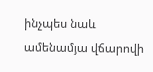ինչպես նաև ամենամյա վճարովի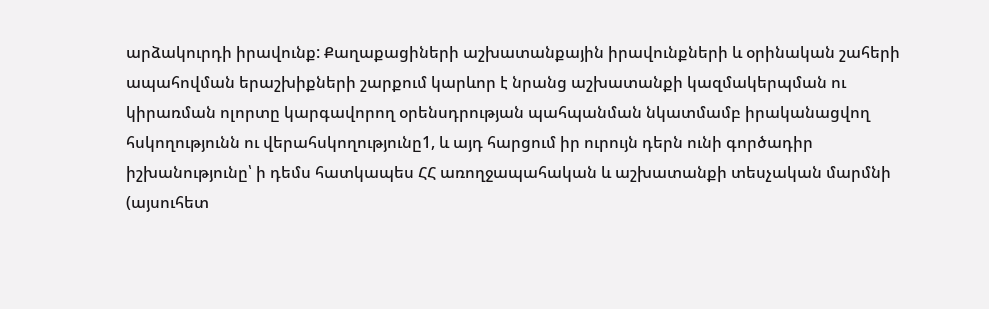արձակուրդի իրավունք: Քաղաքացիների աշխատանքային իրավունքների և օրինական շահերի ապահովման երաշխիքների շարքում կարևոր է նրանց աշխատանքի կազմակերպման ու կիրառման ոլորտը կարգավորող օրենսդրության պահպանման նկատմամբ իրականացվող հսկողությունն ու վերահսկողությունը1, և այդ հարցում իր ուրույն դերն ունի գործադիր իշխանությունը՝ ի դեմս հատկապես ՀՀ առողջապահական և աշխատանքի տեսչական մարմնի (այսուհետ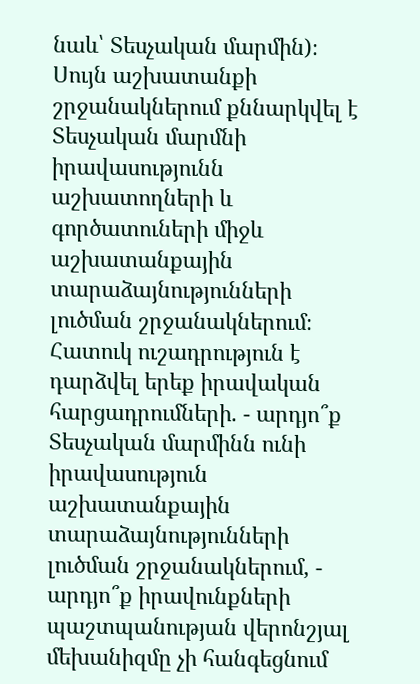նաև՝ Տեսչական մարմին)։ Սույն աշխատանքի շրջանակներում քննարկվել է Տեսչական մարմնի իրավասությունն աշխատողների և գործատուների միջև աշխատանքային տարաձայնությունների լուծման շրջանակներում։ Հատուկ ուշադրություն է դարձվել երեք իրավական հարցադրումների. - արդյո՞ք Տեսչական մարմինն ունի իրավասություն աշխատանքային տարաձայնությունների լուծման շրջանակներում, - արդյո՞ք իրավունքների պաշտպանության վերոնշյալ մեխանիզմը չի հանգեցնում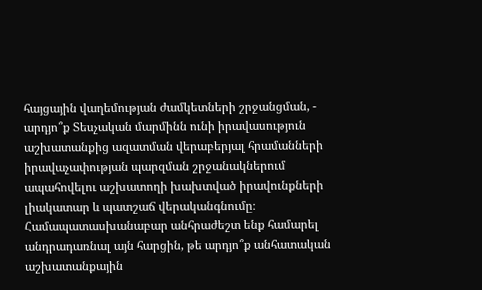հայցային վաղեմության ժամկետների շրջանցման, - արդյո՞ք Տեսչական մարմինն ունի իրավասություն աշխատանքից ազատման վերաբերյալ հրամանների իրավաչափության պարզման շրջանակներում ապահովելու աշխատողի խախտված իրավունքների լիակատար և պատշաճ վերականգնումը։ Համապատասխանաբար անհրաժեշտ ենք համարել անդրադառնալ այն հարցին, թե արդյո՞ք անհատական աշխատանքային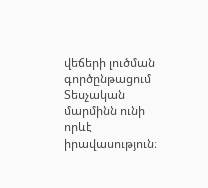վեճերի լուծման գործընթացում Տեսչական մարմինն ունի որևէ իրավասություն։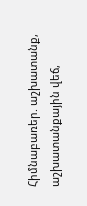Հիմնաբառեր. աշխատանք, աշխատանքային վեճ,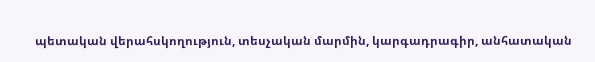պետական վերահսկողություն, տեսչական մարմին, կարգադրագիր, անհատական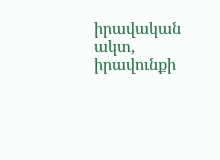իրավական ակտ, իրավունքի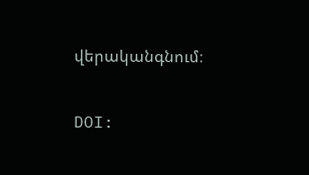վերականգնում։

DOI: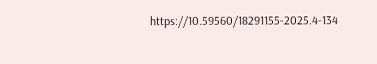https://10.59560/18291155-2025.4-134